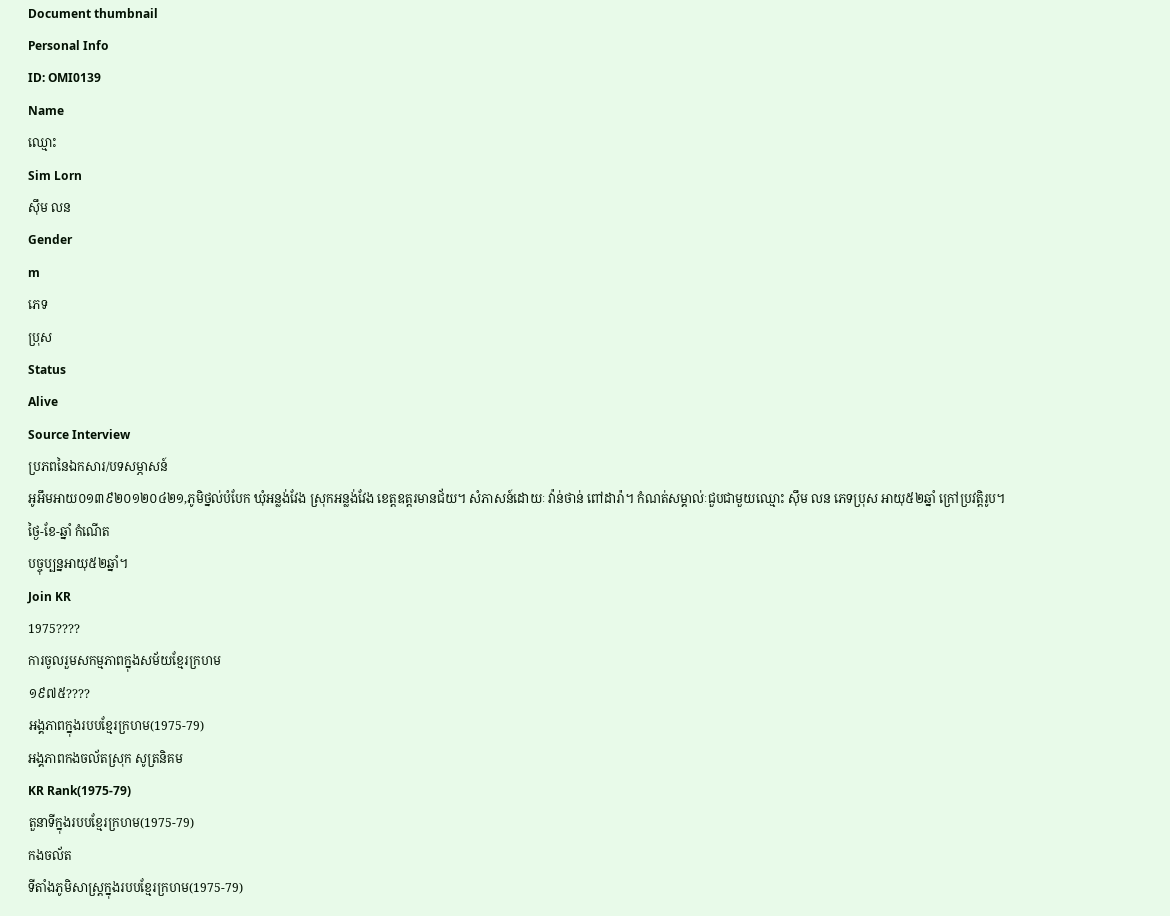Document thumbnail
Personal Info
ID: OMI0139
Name
ឈ្មោះ
Sim Lorn
ស៊ឹម លន
Gender
m
ភេទ
ប្រុស
Status
Alive
Source Interview
ប្រភពនៃឯកសារ/បទសម្ភាសន៍
អូអឹមអាយ០១៣៩២០១២០៤២១,ភូមិថ្នល់បំបែក ឃុំអន្លង់វែង ស្រុកអន្លង់វែង ខេត្តឧត្តរមានជ័យ។ សំភាសន៍ដោយៈ វ៉ាន់ថាន់ ពៅដារ៉ា។ កំណត់សម្គាល់ៈជួបជាមួយឈ្មោះ ស៊ឹម លន ភេទប្រុស អាយុ៥២ឆ្នាំ ក្រៅប្រវត្តិរូប។
ថ្ងៃ-ខែ-ឆ្នាំ កំណើត
បច្ចុប្បន្នអាយុ៥២ឆ្នាំ។
Join KR
1975????
ការចូលរួមសកម្មភាពក្នុងសម័យខ្មែរក្រហម
១៩៧៥????
អង្គភាពក្នុងរបបខ្មែរក្រហម(1975-79)
អង្គភាពកងចល័តស្រុក សូត្រនិគម
KR Rank(1975-79)
តួនាទីក្នុងរបបខ្មែរក្រហម(1975-79)
កងចល័ត
ទីតាំងភូមិសាស្រ្តក្នុងរបបខ្មែរក្រហម(1975-79)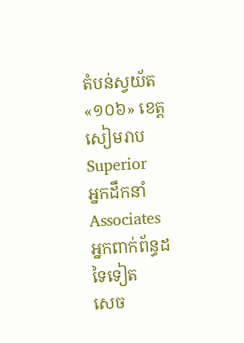តំបន់ស្វយ័ត«១០៦» ខេត្ដសៀមរាប
Superior
អ្នកដឹកនាំ
Associates
អ្នកពាក់ព័ន្ធដទៃទៀត
សេច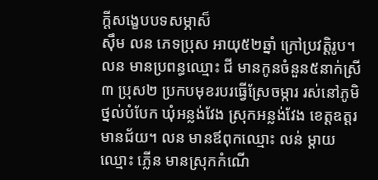ក្ដីសង្ខេបបទសម្ភាស៏
ស៊ឹម លន ភេទប្រុស អាយុ៥២ឆ្នាំ ក្រៅប្រវត្ដិរូប។ លន មានប្រពន្ធឈ្មោះ ជី មានកូនចំនួន៥នាក់ស្រី៣ ប្រុស២ ប្រកបមុខរបរធ្វើស្រែចម្ការ រស់នៅភូមិថ្នល់បំបែក ឃុំអន្លង់វែង ស្រុកអន្លង់វែង ខេត្ដឧត្ដរមានជ័យ។ លន មានឪពុកឈ្មោះ លន់ ម្ដាយឈ្មោះ ភ្លើន មានស្រុកកំណើ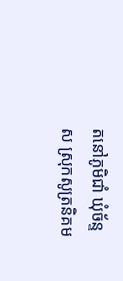តនៅភូមិជាំ ឃុំច័ន្ទស ស្រុកសូត្រនិគម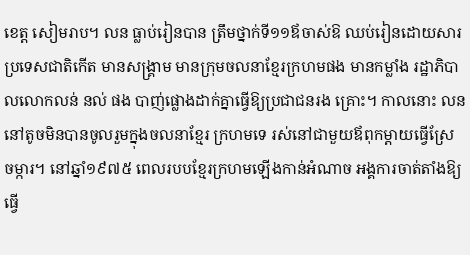ខេត្ដ សៀមរាប។ លន ធ្លាប់រៀនបាន ត្រឹមថ្នាក់ទី១១ឪចាស់ឱ ឈប់រៀនដោយសារប្រទេសជាតិកើត មានសង្គ្រាម មានក្រុមចលនាខែ្មរក្រហមផង មានកម្លាំង រដ្ឋាភិបាលលោកលន់ នល់ ផង បាញ់ផ្លោងដាក់គ្នាធ្វើឱ្យប្រជាជនរង គ្រោះ។ កាលនោះ លន នៅតូចមិនបានចូលរួមក្នុងចលនាខែ្មរ ក្រហមទេ រស់នៅជាមួយឪពុកម្ដាយធ្វើស្រែ ចម្ការ។ នៅឆ្នាំ១៩៧៥ ពេលរបបខែ្មរក្រហមឡើងកាន់អំណាច អង្គការចាត់តាំងឱ្យធ្វើ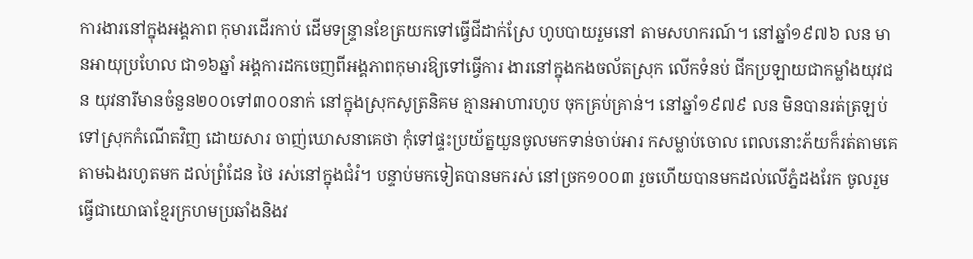ការងារនៅក្នុងអង្គភាព កុមារដើរកាប់ ដើមទន្រ្ទានខែត្រយកទៅធ្វើជីដាក់ស្រែ ហូបបាយរួមនៅ តាមសហករណ៍។ នៅឆ្នាំ១៩៧៦ លន មានអាយុប្រហែល ជា១៦ឆ្នាំ អង្គការដកចេញពីអង្គភាពកុមារឱ្យទៅធ្វើការ ងារនៅក្នុងកងចល័តស្រុក លើកទំនប់ ជីកប្រឡាយជាកម្លាំងយុវជន យុវនារីមានចំនួន២០០ទៅ៣០០នាក់ នៅក្នុងស្រុកសូត្រនិគម គ្មានអាហារហូប ចុកគ្រប់គ្រាន់។ នៅឆ្នាំ១៩៧៩ លន មិនបានរត់ត្រឡប់ទៅស្រុកកំណើតវិញ ដោយសារ ចាញ់ឃោសនាគេថា កុំទៅផ្ទះប្រយ័ត្នយួនចូលមកទាន់ចាប់អារ កសម្លាប់ចោល ពេលនោះភ័យក៏រត់តាមគេតាមឯងរហូតមក ដល់ព្រំដែន ថៃ រស់នៅក្នុងជំរំ។ បន្ទាប់មកទៀតបានមករស់ នៅច្រក១០០៣ រួចហើយបានមកដល់លើភ្នំដងរែក ចូលរួម ធ្វើជាយោធាខែ្មរក្រហមប្រឆាំងនិងវ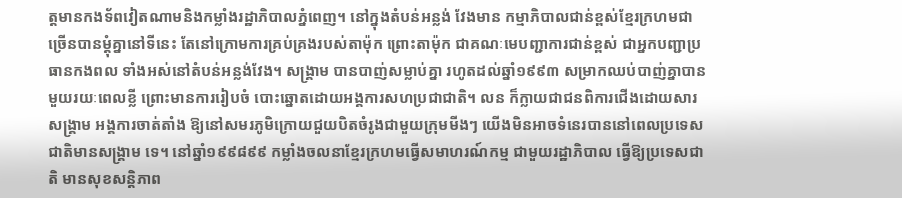ត្ដមានកងទ័ពវៀតណាមនិងកម្លាំងរដ្ឋាភិបាលភ្នំពេញ។ នៅក្នុងតំបន់អន្លង់ វែងមាន កម្មាភិបាលជាន់ខ្ពស់ខែ្មរក្រហមជាច្រើនបានម្ដុំគ្នានៅទីនេះ តែនៅក្រោមការគ្រប់គ្រងរបស់តាម៉ុក ព្រោះតាម៉ុក ជាគណៈមេបញ្ជាការជាន់ខ្ពស់ ជាអ្នកបញ្ជាប្រធានកងពល ទាំងអស់នៅតំបន់អន្លង់វែង។ សង្គ្រាម បានបាញ់សម្លាប់គ្នា រហូតដល់ឆ្នាំ១៩៩៣ សម្រាកឈប់បាញ់គ្នាបានមួយរយៈពេលខ្លី ព្រោះមានការរៀបចំ បោះឆ្នោតដោយអង្គការសហប្រជាជាតិ។ លន ក៏ក្លាយជាជនពិការជើងដោយសារសង្គ្រាម អង្គការចាត់តាំង ឱ្យនៅសមរភូមិក្រោយជួយបិតចំរូងជាមួយក្រុមមីងៗ យើងមិនអាចទំនេរបាននៅពេលប្រទេសជាតិមានសង្គ្រាម ទេ។ នៅឆ្នាំ១៩៩៨៩៩ កម្លាំងចលនាខែ្មរក្រហមធ្វើសមាហរណ៍កម្ម ជាមួយរដ្ឋាភិបាល ធ្វើឱ្យប្រទេសជាតិ មានសុខសន្ដិភាព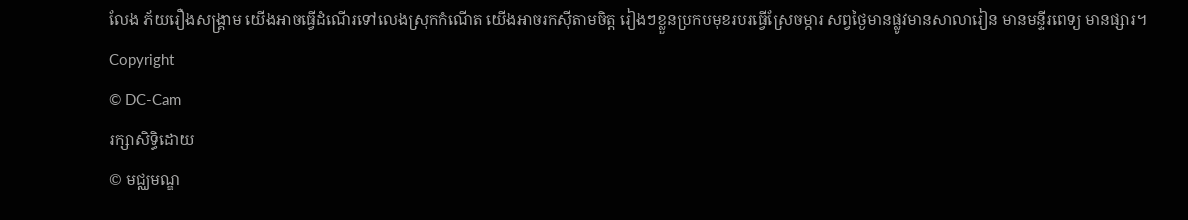លែង ភ័យរឿងសង្គ្រាម យើងអាចធ្វើដំណើរទៅលេងស្រុកកំណើត យើងអាចរកស៊ីតាមចិត្ដ រៀងៗខ្លួនប្រកបមុខរបរធ្វើស្រែចម្ការ សព្វថៃ្ងមានផ្លូវមានសាលារៀន មានមន្ទីរពេទ្យ មានផ្សារ។
Copyright
© DC-Cam
រក្សាសិទ្ធិដោយ
© មជ្ឈមណ្ឌ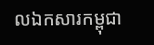លឯកសារកម្ពុជា